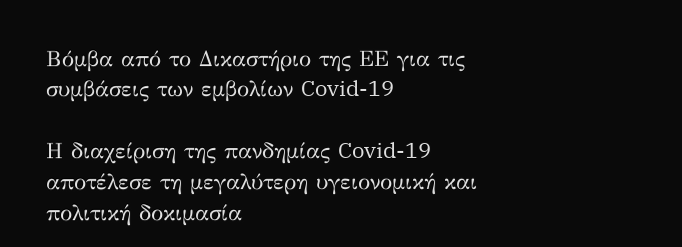Βόμβα από το Δικαστήριο της ΕΕ για τις συμβάσεις των εμβολίων Covid-19

Η διαχείριση της πανδημίας Covid-19 αποτέλεσε τη μεγαλύτερη υγειονομική και πολιτική δοκιμασία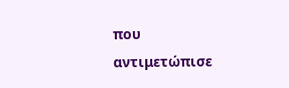που αντιμετώπισε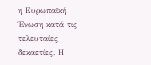η Ευρωπαϊκή Ένωση κατά τις τελευταίες δεκαετίες. Η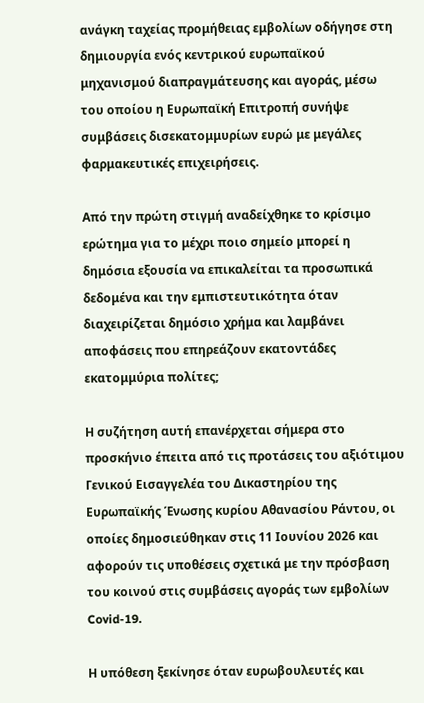ανάγκη ταχείας προμήθειας εμβολίων οδήγησε στη δημιουργία ενός κεντρικού ευρωπαϊκού μηχανισμού διαπραγμάτευσης και αγοράς, μέσω του οποίου η Ευρωπαϊκή Επιτροπή συνήψε συμβάσεις δισεκατομμυρίων ευρώ με μεγάλες φαρμακευτικές επιχειρήσεις.

Από την πρώτη στιγμή αναδείχθηκε το κρίσιμο ερώτημα για το μέχρι ποιο σημείο μπορεί η δημόσια εξουσία να επικαλείται τα προσωπικά δεδομένα και την εμπιστευτικότητα όταν διαχειρίζεται δημόσιο χρήμα και λαμβάνει αποφάσεις που επηρεάζουν εκατοντάδες εκατομμύρια πολίτες;

Η συζήτηση αυτή επανέρχεται σήμερα στο προσκήνιο έπειτα από τις προτάσεις του αξιότιμου Γενικού Εισαγγελέα του Δικαστηρίου της Ευρωπαϊκής Ένωσης κυρίου Αθανασίου Ράντου, οι οποίες δημοσιεύθηκαν στις 11 Ιουνίου 2026 και αφορούν τις υποθέσεις σχετικά με την πρόσβαση του κοινού στις συμβάσεις αγοράς των εμβολίων Covid-19.

Η υπόθεση ξεκίνησε όταν ευρωβουλευτές και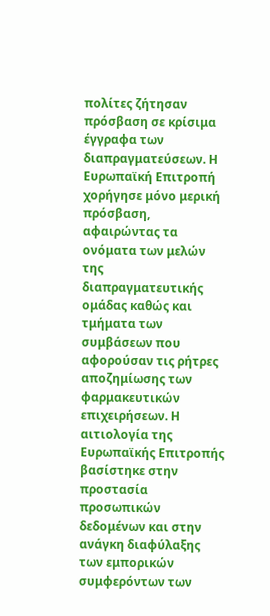πολίτες ζήτησαν πρόσβαση σε κρίσιμα έγγραφα των διαπραγματεύσεων. Η Ευρωπαϊκή Επιτροπή χορήγησε μόνο μερική πρόσβαση, αφαιρώντας τα ονόματα των μελών της διαπραγματευτικής ομάδας καθώς και τμήματα των συμβάσεων που αφορούσαν τις ρήτρες αποζημίωσης των φαρμακευτικών επιχειρήσεων. Η αιτιολογία της Ευρωπαϊκής Επιτροπής βασίστηκε στην προστασία προσωπικών δεδομένων και στην ανάγκη διαφύλαξης των εμπορικών συμφερόντων των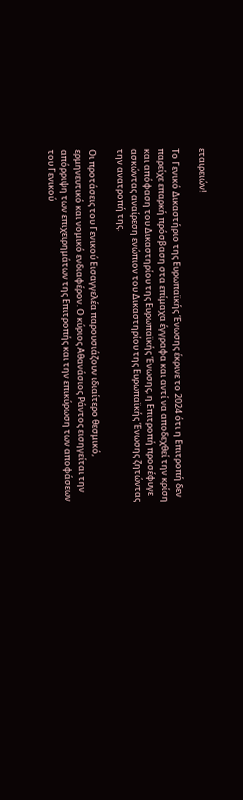εταιρειών!

Το Γενικό Δικαστήριο της Ευρωπαϊκής Ένωσης έκρινε το 2024 ότι η Επιτροπή δεν παρείχε επαρκή πρόσβαση στα επίμαχα έγγραφα και αντί να αποδεχθεί την κρίση και απόφαση του Δικαστηρίου της Ευρωπαϊκής Ένωσης, η Επιτροπή προσέφυγε ασκώντας αναίρεση ενώπιον του Δικαστηρίου της Ευρωπαϊκής Ένωσης ζητώντας την ανατροπή της.

Οι προτάσεις του Γενικού Εισαγγελέα παρουσιάζουν ιδιαίτερο θεσμικό, ερμηνευτικό και νομικό ενδιαφέρον. Ο κύριος Αθανάσιος Ράντος εισηγείται την απόρριψη των επιχειρημάτων της Επιτροπής και την επικύρωση των αποφάσεων του Γενικού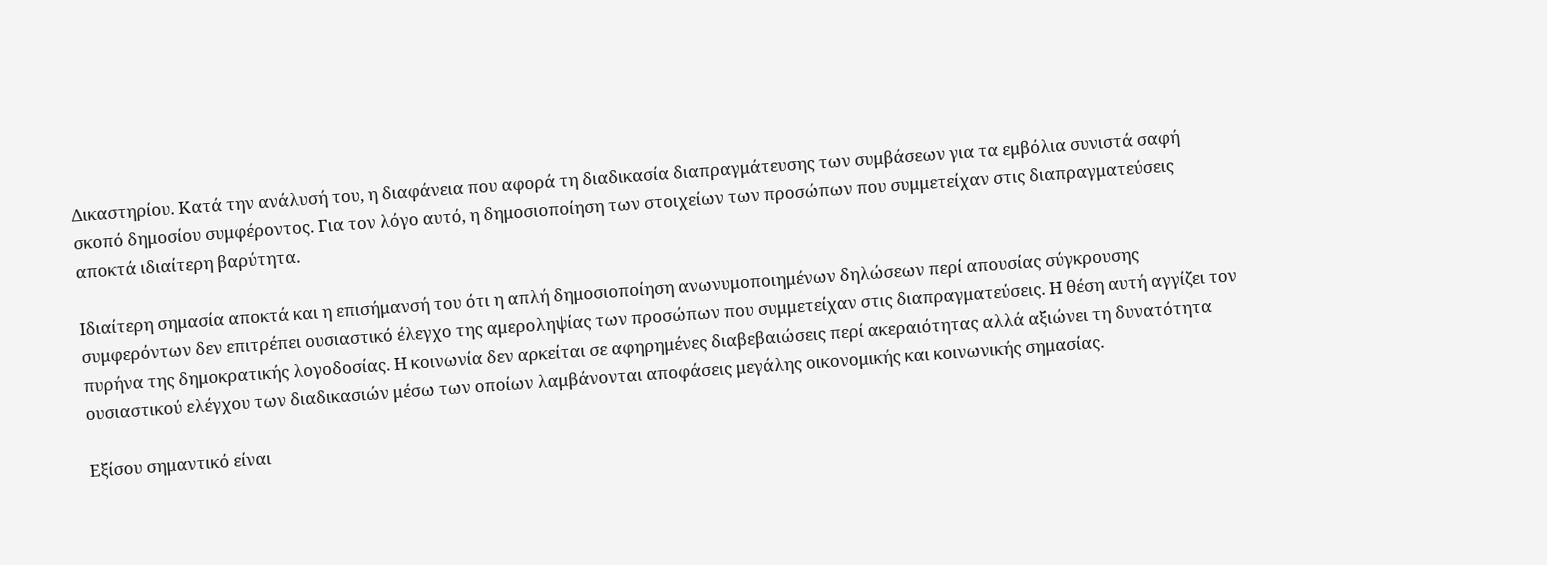Δικαστηρίου. Κατά την ανάλυσή του, η διαφάνεια που αφορά τη διαδικασία διαπραγμάτευσης των συμβάσεων για τα εμβόλια συνιστά σαφή σκοπό δημοσίου συμφέροντος. Για τον λόγο αυτό, η δημοσιοποίηση των στοιχείων των προσώπων που συμμετείχαν στις διαπραγματεύσεις αποκτά ιδιαίτερη βαρύτητα.

Ιδιαίτερη σημασία αποκτά και η επισήμανσή του ότι η απλή δημοσιοποίηση ανωνυμοποιημένων δηλώσεων περί απουσίας σύγκρουσης συμφερόντων δεν επιτρέπει ουσιαστικό έλεγχο της αμεροληψίας των προσώπων που συμμετείχαν στις διαπραγματεύσεις. Η θέση αυτή αγγίζει τον πυρήνα της δημοκρατικής λογοδοσίας. Η κοινωνία δεν αρκείται σε αφηρημένες διαβεβαιώσεις περί ακεραιότητας αλλά αξιώνει τη δυνατότητα ουσιαστικού ελέγχου των διαδικασιών μέσω των οποίων λαμβάνονται αποφάσεις μεγάλης οικονομικής και κοινωνικής σημασίας.

Εξίσου σημαντικό είναι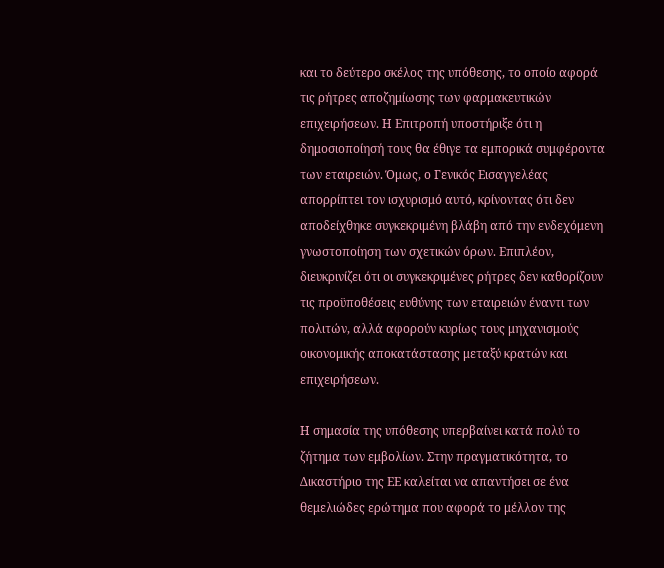και το δεύτερο σκέλος της υπόθεσης, το οποίο αφορά τις ρήτρες αποζημίωσης των φαρμακευτικών επιχειρήσεων. Η Επιτροπή υποστήριξε ότι η δημοσιοποίησή τους θα έθιγε τα εμπορικά συμφέροντα των εταιρειών. Όμως, ο Γενικός Εισαγγελέας απορρίπτει τον ισχυρισμό αυτό, κρίνοντας ότι δεν αποδείχθηκε συγκεκριμένη βλάβη από την ενδεχόμενη γνωστοποίηση των σχετικών όρων. Επιπλέον, διευκρινίζει ότι οι συγκεκριμένες ρήτρες δεν καθορίζουν τις προϋποθέσεις ευθύνης των εταιρειών έναντι των πολιτών, αλλά αφορούν κυρίως τους μηχανισμούς οικονομικής αποκατάστασης μεταξύ κρατών και επιχειρήσεων.

Η σημασία της υπόθεσης υπερβαίνει κατά πολύ το ζήτημα των εμβολίων. Στην πραγματικότητα, το Δικαστήριο της ΕΕ καλείται να απαντήσει σε ένα θεμελιώδες ερώτημα που αφορά το μέλλον της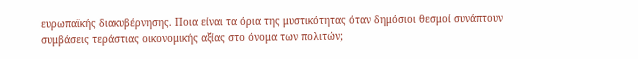ευρωπαϊκής διακυβέρνησης. Ποια είναι τα όρια της μυστικότητας όταν δημόσιοι θεσμοί συνάπτουν συμβάσεις τεράστιας οικονομικής αξίας στο όνομα των πολιτών;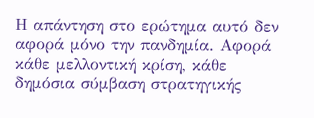Η απάντηση στο ερώτημα αυτό δεν αφορά μόνο την πανδημία. Αφορά κάθε μελλοντική κρίση, κάθε δημόσια σύμβαση στρατηγικής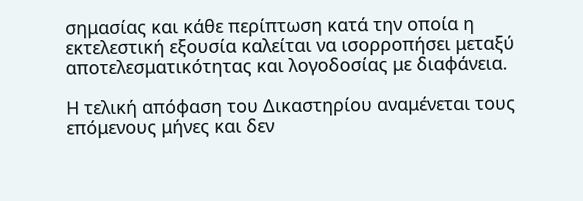σημασίας και κάθε περίπτωση κατά την οποία η εκτελεστική εξουσία καλείται να ισορροπήσει μεταξύ αποτελεσματικότητας και λογοδοσίας με διαφάνεια.

Η τελική απόφαση του Δικαστηρίου αναμένεται τους επόμενους μήνες και δεν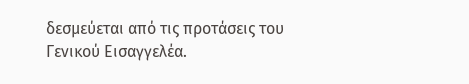δεσμεύεται από τις προτάσεις του Γενικού Εισαγγελέα.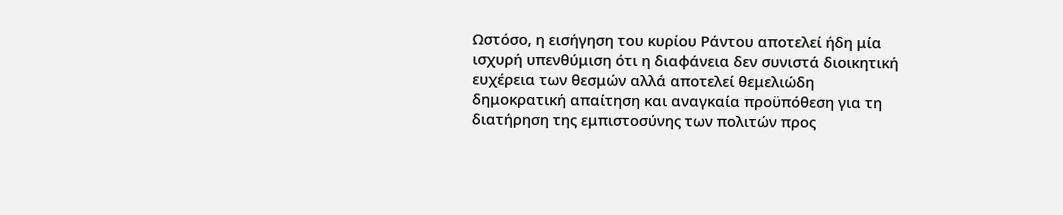Ωστόσο, η εισήγηση του κυρίου Ράντου αποτελεί ήδη μία ισχυρή υπενθύμιση ότι η διαφάνεια δεν συνιστά διοικητική ευχέρεια των θεσμών αλλά αποτελεί θεμελιώδη δημοκρατική απαίτηση και αναγκαία προϋπόθεση για τη διατήρηση της εμπιστοσύνης των πολιτών προς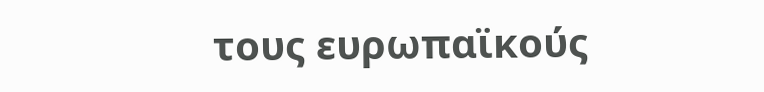τους ευρωπαϊκούς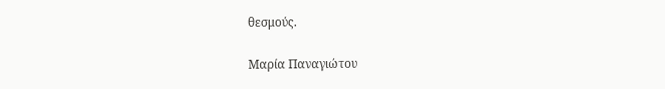θεσμούς.

Μαρία Παναγιώτου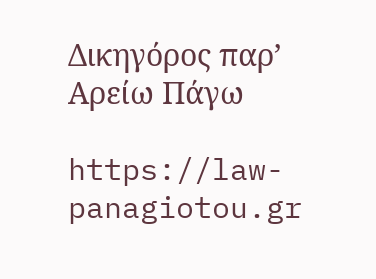Δικηγόρος παρ’ Αρείω Πάγω

https://law-panagiotou.gr